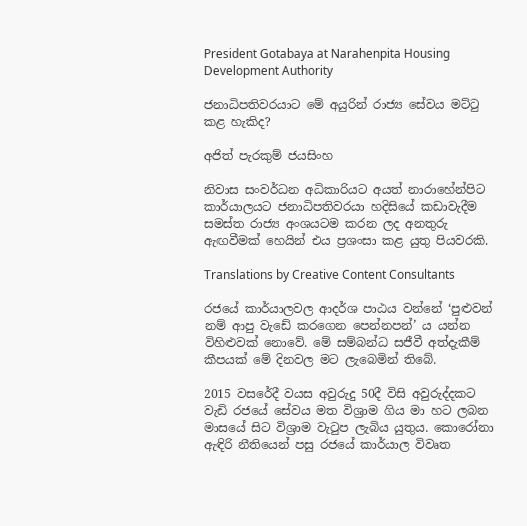President Gotabaya at Narahenpita Housing Development Authority

ජනාධිපතිවරයාට මේ අයුරින් රාජ්‍ය සේවය මට්ටු කළ හැකිද?

අජිත් පැරකුම් ජයසිංහ

නිවාස සංවර්ධන අධිකාරියට අයත් නාරාහේන්පිට කාර්යාලයට ජනාධිපතිවරයා හදිසියේ කඩාවැදීම සමස්ත රාජ්‍ය අංශයටම කරන ලද අනතුරු ඇඟවීමක් හෙයින් එය ප්‍රශංසා කළ යුතු පියවරකි.

Translations by Creative Content Consultants

රජයේ කාර්යාලවල ආදර්ශ පාඨය වන්නේ ‘පුළුවන් නම් ආපු වැඩේ කරගෙන පෙන්නපන්’ ය යන්න විහිළුවක් නොවේ. මේ සම්බන්ධ සජීවී අත්දැකීම් කීපයක් මේ දිනවල මට ලැබෙමින් තිබේ.

2015 වසරේදී වයස අවුරුදු 50දී විසි අවුරුද්දකට වැඩි රජයේ සේවය මත විශ්‍රාම ගිය මා හට ලබන මාසයේ සිට විශ්‍රාම වැටුප ලැබිය යුතුය. කොරෝනා ඇඳිරි නීතියෙන් පසු රජයේ කාර්යාල විවෘත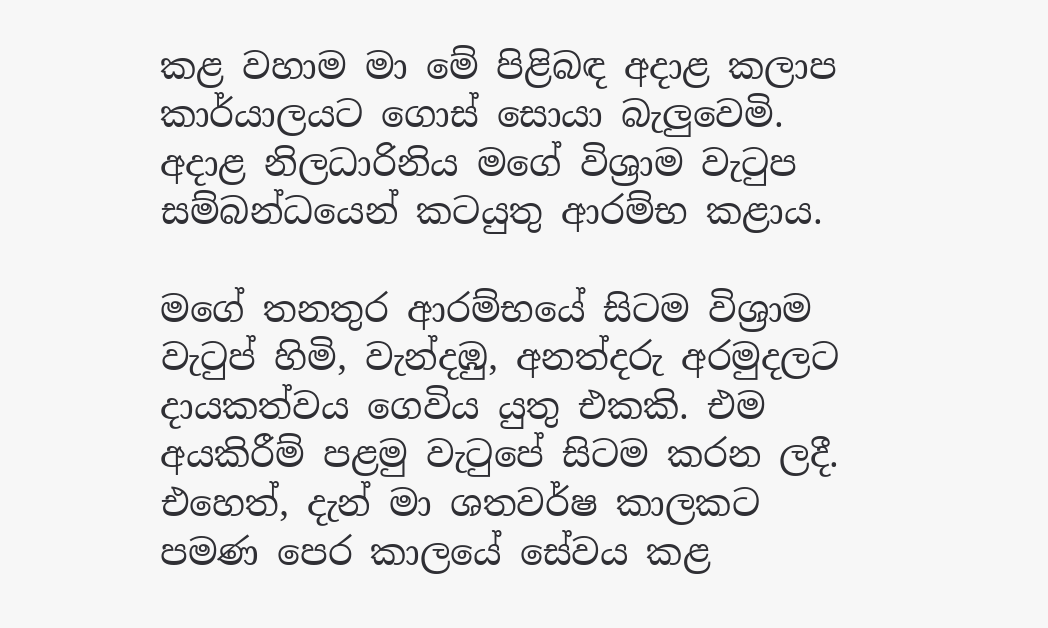කළ වහාම මා මේ පිළිබඳ අදාළ කලාප කාර්යාලයට ගොස් සොයා බැලුවෙමි. අදාළ නිලධාරිනිය මගේ විශ්‍රාම වැටුප සම්බන්ධයෙන් කටයුතු ආරම්භ කළාය.

මගේ තනතුර ආරම්භයේ සිටම විශ්‍රාම වැටුප් හිමි, වැන්දඹු, අනත්දරු අරමුදලට දායකත්වය ගෙවිය යුතු එකකි. එම අයකිරීම් පළමු වැටුපේ සිටම කරන ලදී. එහෙත්, දැන් මා ශතවර්ෂ කාලකට පමණ පෙර කාලයේ සේවය කළ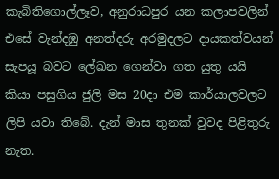කැබිතිගොල්ලෑව, අනුරාධපුර යන කලාපවලින් එසේ වැන්දඹු අනත්දරු අරමුදලට දායකත්වයන් සැපයූ බවට ලේඛන ගෙන්වා ගත යුතු යයි කියා පසුගිය ජුලි මස 20දා එම කාර්යාලවලට ලිපි යවා තිබේ. දැන් මාස තුනක් වුවද පිළිතුරු නැත.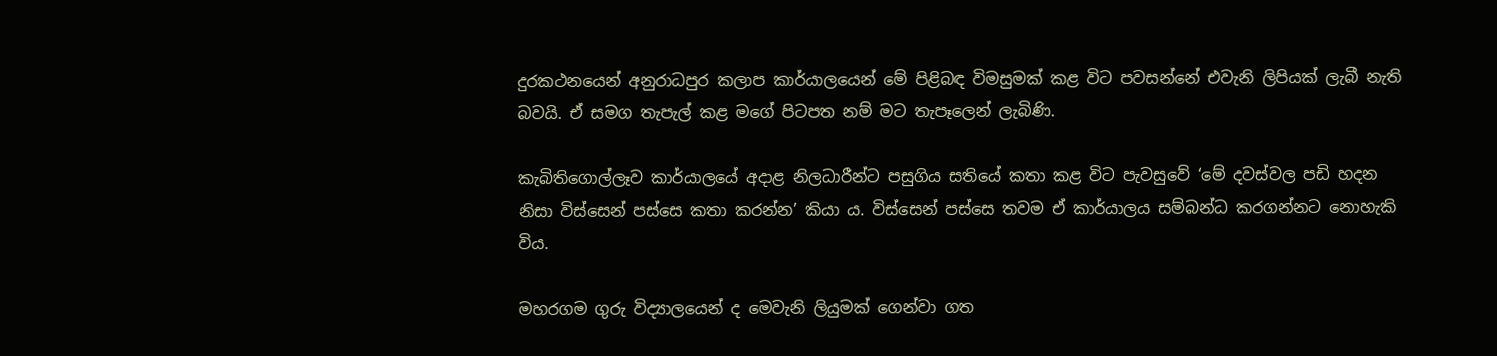දුරකථනයෙන් අනුරාධපුර කලාප කාර්යාලයෙන් මේ පිළිබඳ විමසුමක් කළ විට පවසන්නේ එවැනි ලිපියක් ලැබී නැති බවයි. ඒ සමග තැපැල් කළ මගේ පිටපත නම් මට තැපෑලෙන් ලැබිණි.

කැබිතිගොල්ලෑව කාර්යාලයේ අදාළ නිලධාරීන්ට පසුගිය සතියේ කතා කළ විට පැවසුවේ ‘මේ දවස්වල පඩි හදන නිසා විස්සෙන් පස්සෙ කතා කරන්න’ කියා ය. විස්සෙන් පස්සෙ තවම ඒ කාර්යාලය සම්බන්ධ කරගන්නට නොහැකි විය.

මහරගම ගුරු විද්‍යාලයෙන් ද මෙවැනි ලියුමක් ගෙන්වා ගත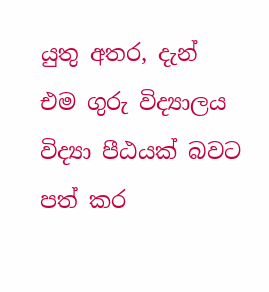යුතු අතර, දැන් එම ගුරු විද්‍යාලය විද්‍යා පීඨයක් බවට පත් කර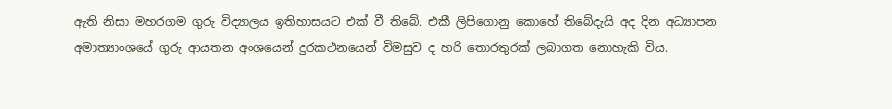ඇති නිසා මහරගම ගුරු විද්‍යාලය ඉතිහාසයට එක් වී තිබේ. එකී ලිපිගොනු කොහේ තිබේදැයි අද දින අධ්‍යාපන අමාත්‍යාංශයේ ගුරු ආයතන අංශයෙන් දුරකථනයෙන් විමසුව ද හරි තොරතුරක් ලබාගත නොහැකි විය.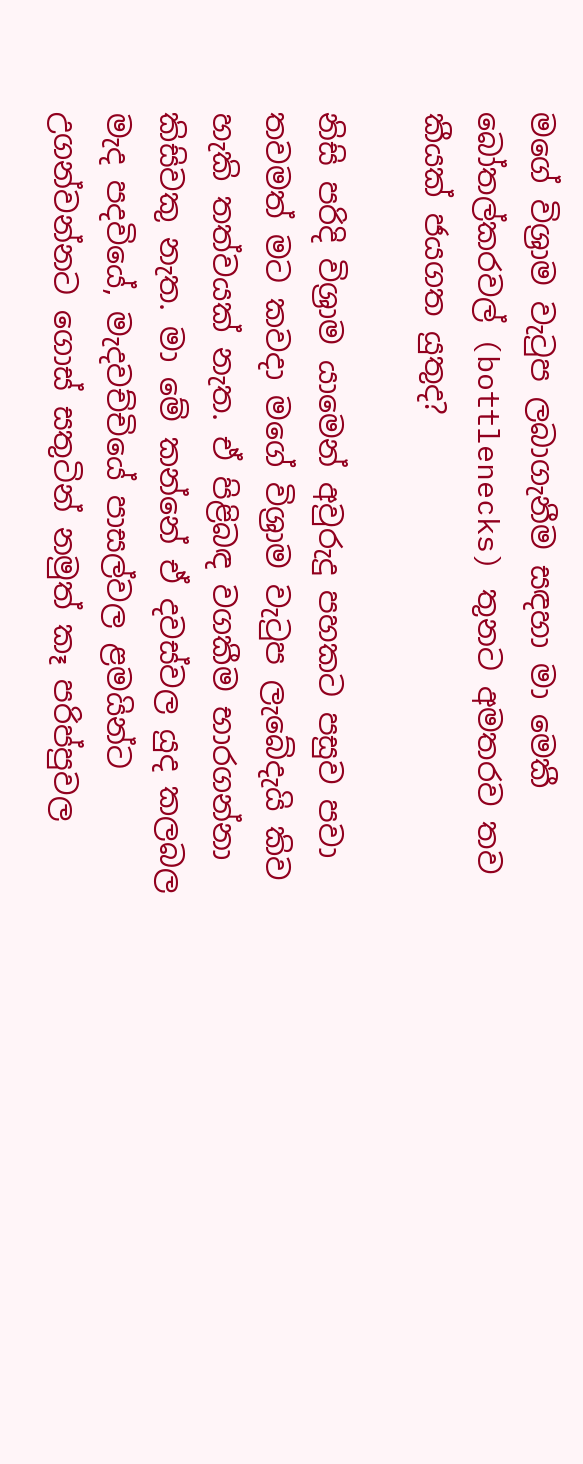මගේ විශ්‍රාම වැටුප ලබාගැනීම සඳහා මා මෙකී බෝතල්කරවල් (bottlenecks) තුනට අමතරව තව කීයක් ජයගත යුතුද?

නිසි පරිදි විශ්‍රාම යාමෙන් අවුරුදු පහකට පසුව පවා තවමත් මට කවදා මගේ විශ්‍රාම වැටුප ලැබේදැයි කිව හැකි තත්වයක් නැත. ඒ පිළිබඳ වගකීම භාරගන්නා කිසිවකු නැත. මා මේ කන්නේ ඒ දවස්වල යුද කලබල මැද පදවියේ, මැදවච්චියේ පාසල්වල ළමයින්ට උගන්වන්නට ගොස් සතුටින් නමුත් කෑ පරිප්පුවල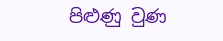පිළුණු වුණ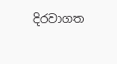දිරවාගත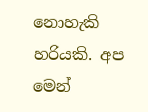නොහැකි හරියකි. අප මෙන්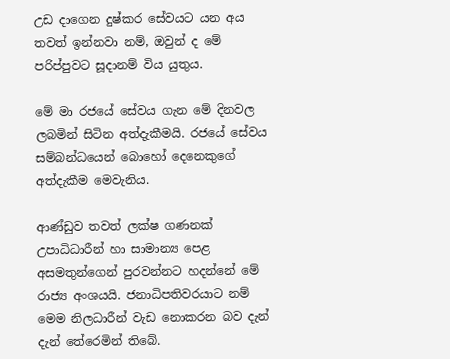උඩ දාගෙන දුෂ්කර සේවයට යන අය තවත් ඉන්නවා නම්, ඔවුන් ද මේ පරිප්පුවට සූදානම් විය යුතුය.

මේ මා රජයේ සේවය ගැන මේ දිනවල ලබමින් සිටින අත්දැකීමයි. රජයේ සේවය සම්බන්ධයෙන් බොහෝ දෙනෙකුගේ අත්දැකීම මෙවැනිය.

ආණ්ඩුව තවත් ලක්ෂ ගණනක් උපාධිධාරීන් හා සාමාන්‍ය පෙළ අසමතුන්ගෙන් පුරවන්නට හදන්නේ මේ රාජ්‍ය අංශයයි. ජනාධිපතිවරයාට නම් මෙම නිලධාරීන් වැඩ නොකරන බව දැන් දැන් තේරෙමින් තිබේ.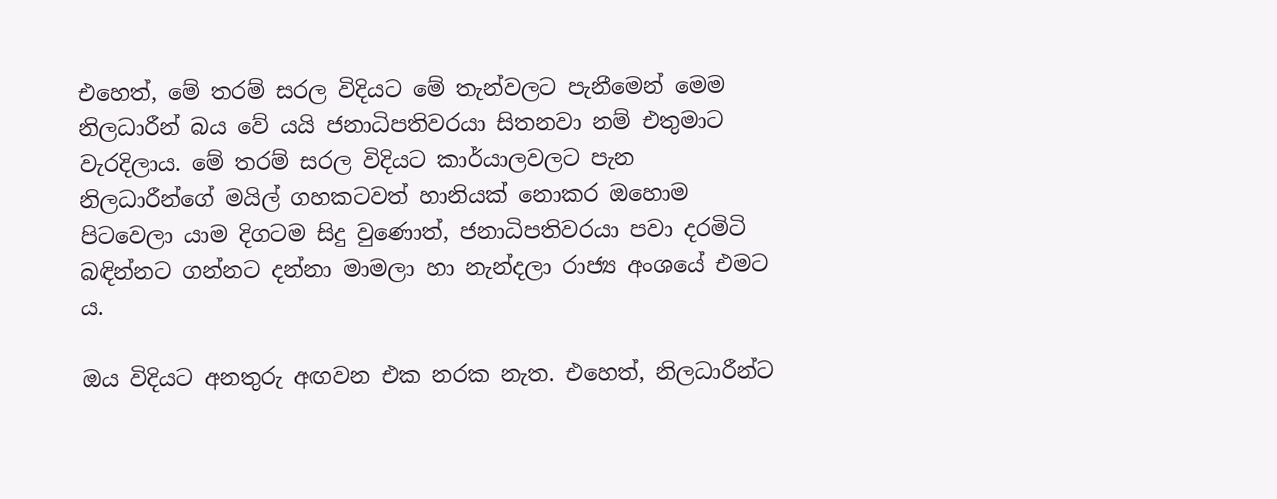එහෙත්, මේ තරම් සරල විදියට මේ තැන්වලට පැනීමෙන් මෙම නිලධාරීන් බය වේ යයි ජනාධිපතිවරයා සිතනවා නම් එතුමාට වැරදිලාය. මේ තරම් සරල විදියට කාර්යාලවලට පැන නිලධාරීන්ගේ මයිල් ගහකටවත් හානියක් නොකර ඔහොම පිටවෙලා යාම දිගටම සිදු වුණොත්, ජනාධිපතිවරයා පවා දරමිටි බඳින්නට ගන්නට දන්නා මාමලා හා නැන්දලා රාජ්‍ය අංශයේ එමට ය.

ඔය විදියට අනතුරු අඟවන එක නරක නැත. එහෙත්, නිලධාරීන්ට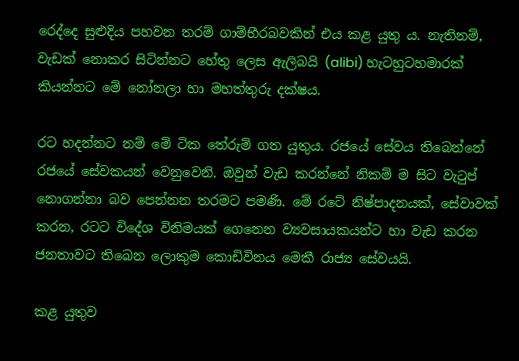රෙද්දෙ සුළුදිය පහවන තරම් ගාම්භීරබවකින් එය කළ යුතු ය. නැතිනම්, වැඩක් නොකර සිටින්නට හේතු ලෙස ඇලිබයි (alibi) හැටහුටහමාරක් කියන්නට මේ නෝනලා හා මහත්තුරු දක්ෂය.

රට හදන්නට නම් මේ ටික තේරුම් ගත යුතුය. රජයේ සේවය තිබෙන්නේ රජයේ සේවකයන් වෙනුවෙනි. ඔවුන් වැඩ කරන්නේ නිකම් ම සිට වැටුප් නොගන්නා බව පෙන්නන තරමට පමණි. මේ රටේ නිෂ්පාදනයක්, සේවාවක් කරන, රටට විදේශ විනිමයක් ගෙනෙන ව්‍යවසායකයන්ට හා වැඩ කරන ජනතාවට තිබෙන ලොකුම කොඩිවිනය මෙකී රාජ්‍ය සේවයයි.

කළ යුතුව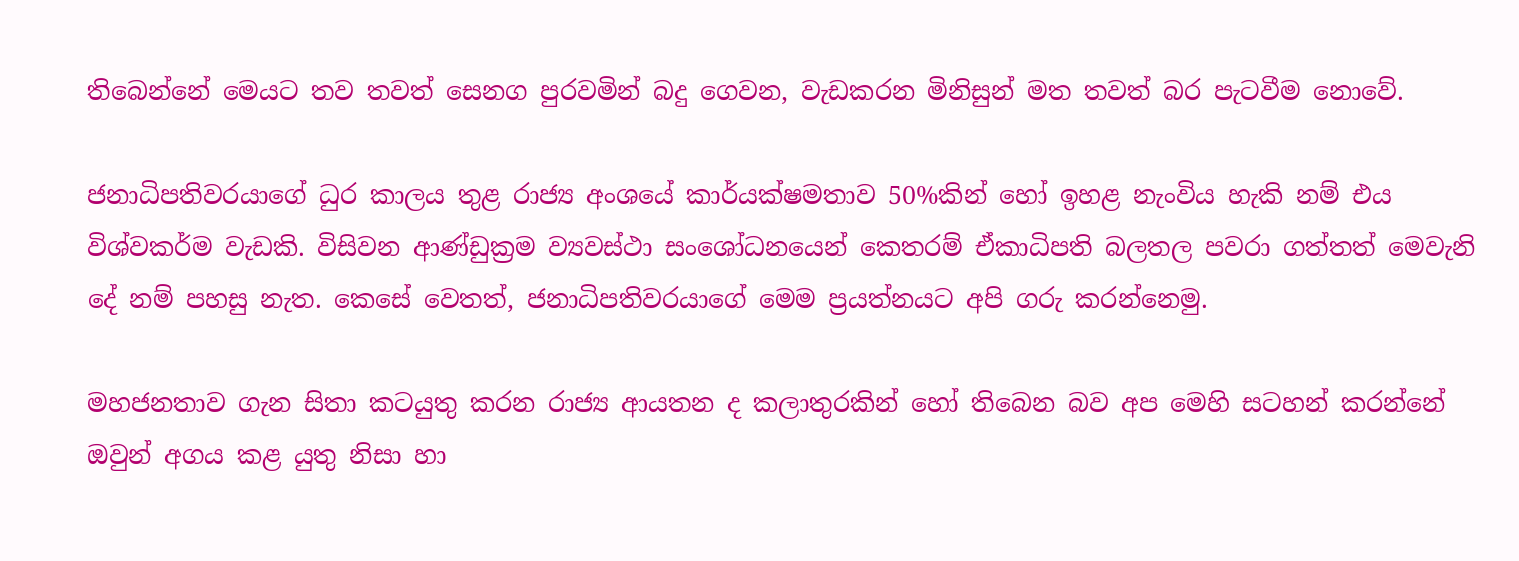තිබෙන්නේ මෙයට තව තවත් සෙනග පුරවමින් බදු ගෙවන, වැඩකරන මිනිසුන් මත තවත් බර පැටවීම නොවේ.

ජනාධිපතිවරයාගේ ධුර කාලය තුළ රාජ්‍ය අංශයේ කාර්යක්ෂමතාව 50%කින් හෝ ඉහළ නැංවිය හැකි නම් එය විශ්වකර්ම වැඩකි. විසිවන ආණ්ඩුක්‍රම ව්‍යවස්ථා සංශෝධනයෙන් කෙතරම් ඒකාධිපති බලතල පවරා ගත්තත් මෙවැනි දේ නම් පහසු නැත. කෙසේ වෙතත්, ජනාධිපතිවරයාගේ මෙම ප්‍රයත්නයට අපි ගරු කරන්නෙමු.

මහජනතාව ගැන සිතා කටයුතු කරන රාජ්‍ය ආයතන ද කලාතුරකින් හෝ තිබෙන බව අප මෙහි සටහන් කරන්නේ ඔවුන් අගය කළ යුතු නිසා හා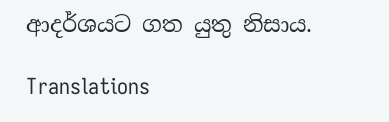ආදර්ශයට ගත යුතු නිසාය.

Translations